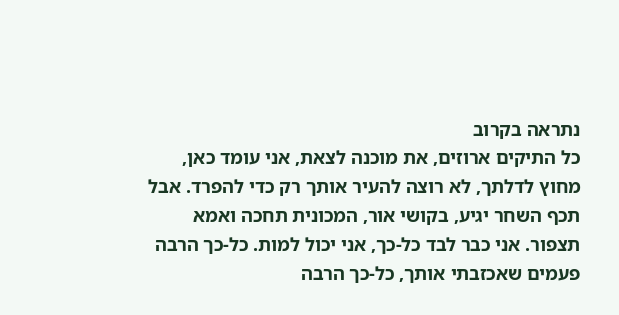נתראה בקרוב
כל התיקים ארוזים, את מוכנה לצאת, אני עומד כאן, מחוץ לדלתך, לא רוצה להעיר אותך רק כדי להפרד. אבל תכף השחר יגיע, בקושי אור, המכונית תחכה ואמא תצפור. אני כבר לבד כל-כך, אני יכול למות. כל-כך הרבה פעמים שאכזבתי אותך, כל-כך הרבה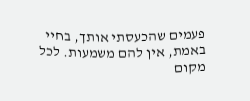פעמים שהכעסתי אותך, בחיי באמת, אין להם משמעות. לכל מקום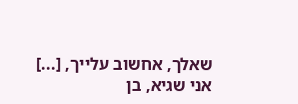שאלך, אחשוב עלייך, [...]
אני שגיא, בן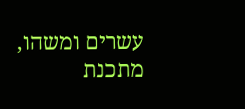עשרים ומשהו, מתכנת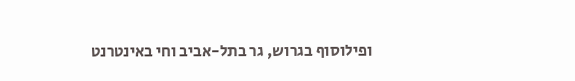ופילוסוף בגרוש, גר בתל-אביב וחי באינטרנט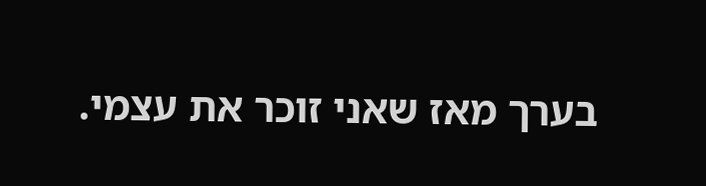בערך מאז שאני זוכר את עצמי.